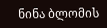ნინა ბლომის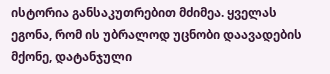ისტორია განსაკუთრებით მძიმეა. ყველას ეგონა, რომ ის უბრალოდ უცნობი დაავადების მქონე, დატანჯული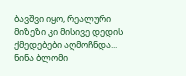ბავშვი იყო, რეალური მიზეზი კი მისივე დედის ქმედებები აღმოჩნდა...
ნინა ბლომი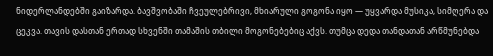ნიდერლანდებში გაიზარდა. ბავშვობაში ჩვეულებრივი, მხიარული გოგონა იყო — უყვარდა მუსიკა, სიმღერა და ცეკვა. თავის დასთან ერთად სხვენში თამაშის თბილი მოგონებებიც აქვს. თუმცა დედა თანდათან არწმუნებდა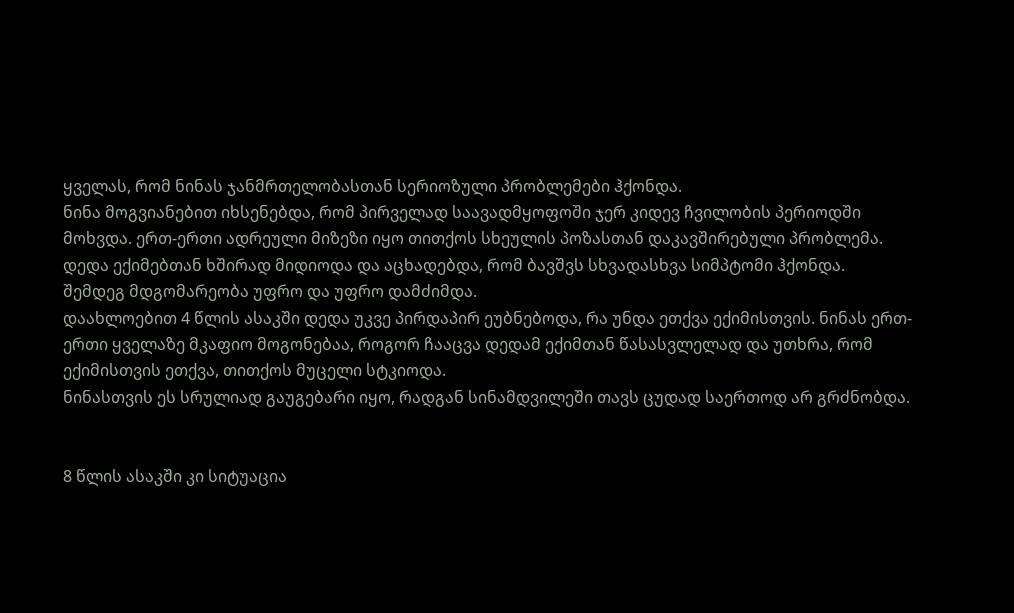ყველას, რომ ნინას ჯანმრთელობასთან სერიოზული პრობლემები ჰქონდა.
ნინა მოგვიანებით იხსენებდა, რომ პირველად საავადმყოფოში ჯერ კიდევ ჩვილობის პერიოდში მოხვდა. ერთ-ერთი ადრეული მიზეზი იყო თითქოს სხეულის პოზასთან დაკავშირებული პრობლემა. დედა ექიმებთან ხშირად მიდიოდა და აცხადებდა, რომ ბავშვს სხვადასხვა სიმპტომი ჰქონდა.
შემდეგ მდგომარეობა უფრო და უფრო დამძიმდა.
დაახლოებით 4 წლის ასაკში დედა უკვე პირდაპირ ეუბნებოდა, რა უნდა ეთქვა ექიმისთვის. ნინას ერთ-ერთი ყველაზე მკაფიო მოგონებაა, როგორ ჩააცვა დედამ ექიმთან წასასვლელად და უთხრა, რომ ექიმისთვის ეთქვა, თითქოს მუცელი სტკიოდა.
ნინასთვის ეს სრულიად გაუგებარი იყო, რადგან სინამდვილეში თავს ცუდად საერთოდ არ გრძნობდა.


8 წლის ასაკში კი სიტუაცია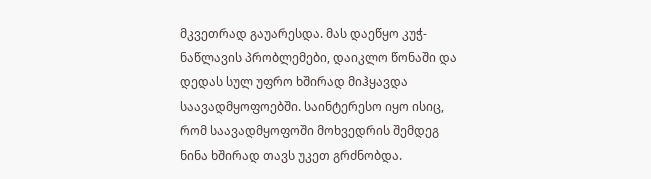მკვეთრად გაუარესდა. მას დაეწყო კუჭ-ნაწლავის პრობლემები, დაიკლო წონაში და დედას სულ უფრო ხშირად მიჰყავდა საავადმყოფოებში. საინტერესო იყო ისიც, რომ საავადმყოფოში მოხვედრის შემდეგ ნინა ხშირად თავს უკეთ გრძნობდა.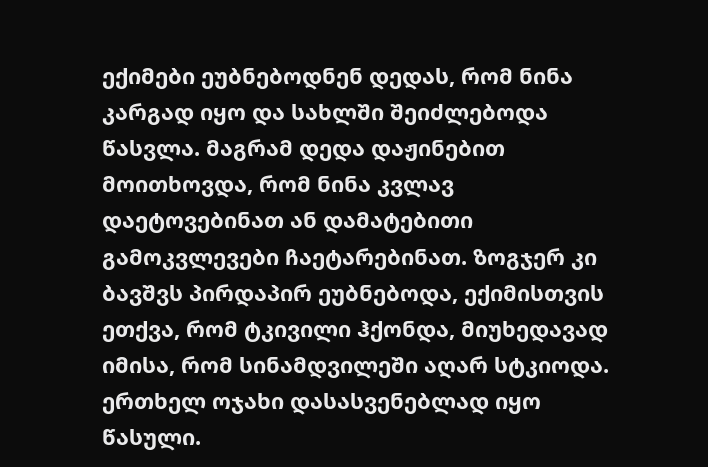ექიმები ეუბნებოდნენ დედას, რომ ნინა კარგად იყო და სახლში შეიძლებოდა წასვლა. მაგრამ დედა დაჟინებით მოითხოვდა, რომ ნინა კვლავ დაეტოვებინათ ან დამატებითი გამოკვლევები ჩაეტარებინათ. ზოგჯერ კი ბავშვს პირდაპირ ეუბნებოდა, ექიმისთვის ეთქვა, რომ ტკივილი ჰქონდა, მიუხედავად იმისა, რომ სინამდვილეში აღარ სტკიოდა.
ერთხელ ოჯახი დასასვენებლად იყო წასული.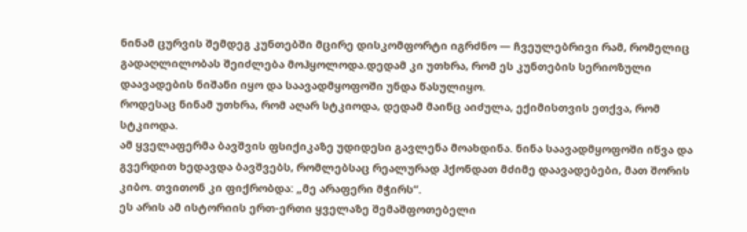ნინამ ცურვის შემდეგ კუნთებში მცირე დისკომფორტი იგრძნო — ჩვეულებრივი რამ, რომელიც გადაღლილობას შეიძლება მოჰყოლოდა.დედამ კი უთხრა, რომ ეს კუნთების სერიოზული დაავადების ნიშანი იყო და საავადმყოფოში უნდა წასულიყო.
როდესაც ნინამ უთხრა, რომ აღარ სტკიოდა, დედამ მაინც აიძულა, ექიმისთვის ეთქვა, რომ სტკიოდა.
ამ ყველაფერმა ბავშვის ფსიქიკაზე უდიდესი გავლენა მოახდინა. ნინა საავადმყოფოში იწვა და გვერდით ხედავდა ბავშვებს, რომლებსაც რეალურად ჰქონდათ მძიმე დაავადებები, მათ შორის კიბო. თვითონ კი ფიქრობდა: „მე არაფერი მჭირს“.
ეს არის ამ ისტორიის ერთ-ერთი ყველაზე შემაშფოთებელი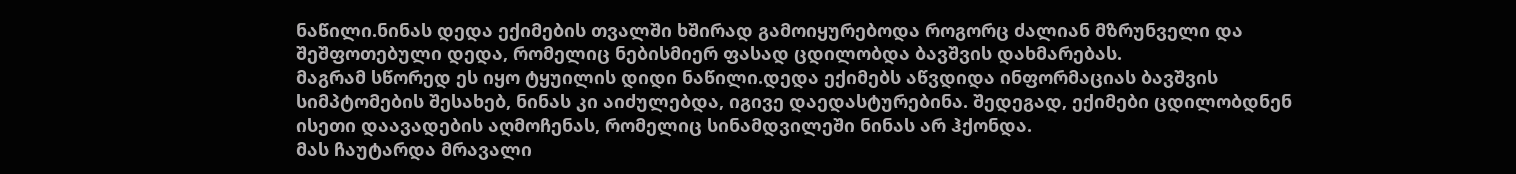ნაწილი.ნინას დედა ექიმების თვალში ხშირად გამოიყურებოდა როგორც ძალიან მზრუნველი და შეშფოთებული დედა, რომელიც ნებისმიერ ფასად ცდილობდა ბავშვის დახმარებას.
მაგრამ სწორედ ეს იყო ტყუილის დიდი ნაწილი.დედა ექიმებს აწვდიდა ინფორმაციას ბავშვის სიმპტომების შესახებ, ნინას კი აიძულებდა, იგივე დაედასტურებინა. შედეგად, ექიმები ცდილობდნენ ისეთი დაავადების აღმოჩენას, რომელიც სინამდვილეში ნინას არ ჰქონდა.
მას ჩაუტარდა მრავალი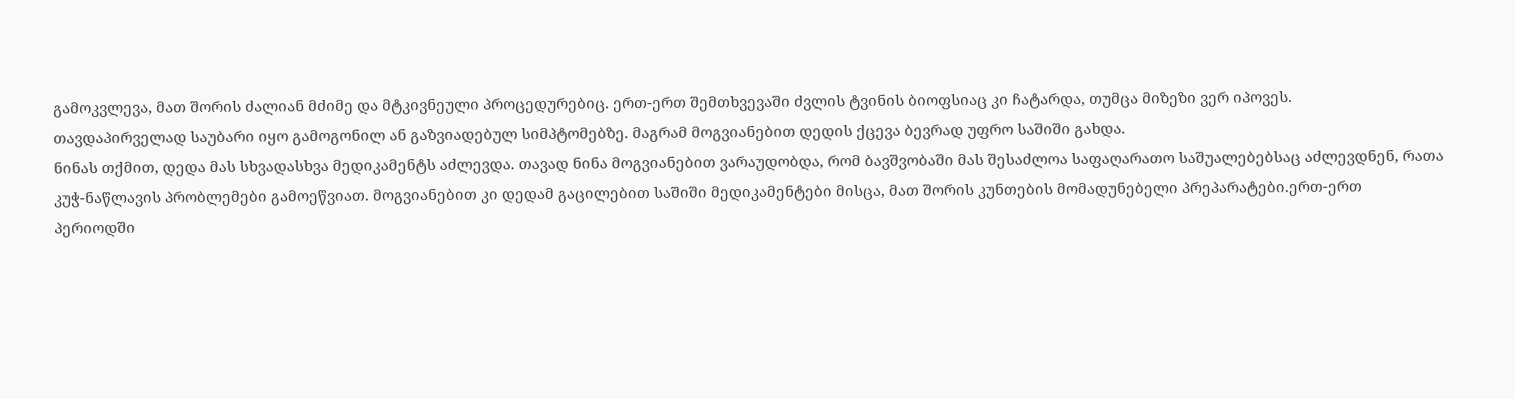გამოკვლევა, მათ შორის ძალიან მძიმე და მტკივნეული პროცედურებიც. ერთ-ერთ შემთხვევაში ძვლის ტვინის ბიოფსიაც კი ჩატარდა, თუმცა მიზეზი ვერ იპოვეს.
თავდაპირველად საუბარი იყო გამოგონილ ან გაზვიადებულ სიმპტომებზე. მაგრამ მოგვიანებით დედის ქცევა ბევრად უფრო საშიში გახდა.
ნინას თქმით, დედა მას სხვადასხვა მედიკამენტს აძლევდა. თავად ნინა მოგვიანებით ვარაუდობდა, რომ ბავშვობაში მას შესაძლოა საფაღარათო საშუალებებსაც აძლევდნენ, რათა კუჭ-ნაწლავის პრობლემები გამოეწვიათ. მოგვიანებით კი დედამ გაცილებით საშიში მედიკამენტები მისცა, მათ შორის კუნთების მომადუნებელი პრეპარატები.ერთ-ერთ პერიოდში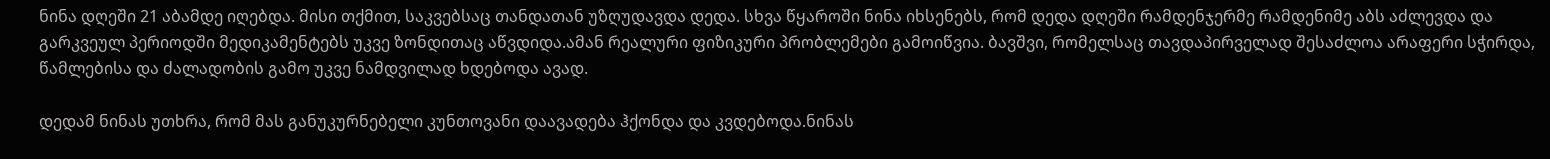ნინა დღეში 21 აბამდე იღებდა. მისი თქმით, საკვებსაც თანდათან უზღუდავდა დედა. სხვა წყაროში ნინა იხსენებს, რომ დედა დღეში რამდენჯერმე რამდენიმე აბს აძლევდა და გარკვეულ პერიოდში მედიკამენტებს უკვე ზონდითაც აწვდიდა.ამან რეალური ფიზიკური პრობლემები გამოიწვია. ბავშვი, რომელსაც თავდაპირველად შესაძლოა არაფერი სჭირდა, წამლებისა და ძალადობის გამო უკვე ნამდვილად ხდებოდა ავად.

დედამ ნინას უთხრა, რომ მას განუკურნებელი კუნთოვანი დაავადება ჰქონდა და კვდებოდა.ნინას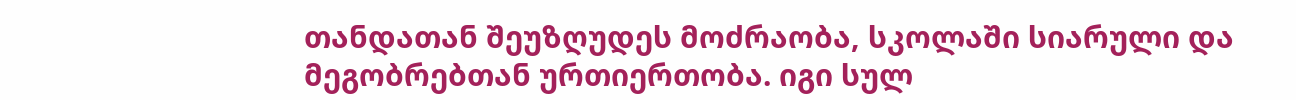თანდათან შეუზღუდეს მოძრაობა, სკოლაში სიარული და მეგობრებთან ურთიერთობა. იგი სულ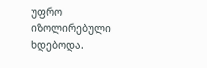უფრო იზოლირებული ხდებოდა.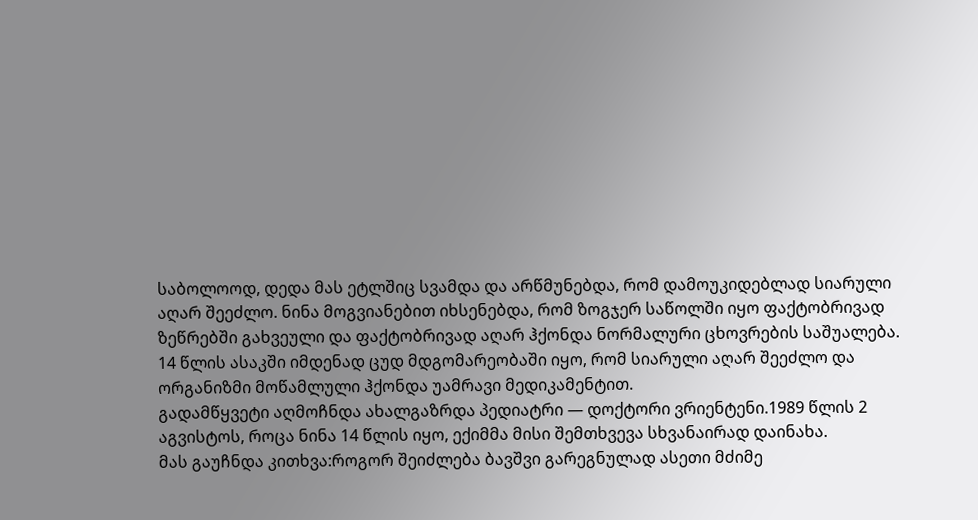საბოლოოდ, დედა მას ეტლშიც სვამდა და არწმუნებდა, რომ დამოუკიდებლად სიარული აღარ შეეძლო. ნინა მოგვიანებით იხსენებდა, რომ ზოგჯერ საწოლში იყო ფაქტობრივად ზეწრებში გახვეული და ფაქტობრივად აღარ ჰქონდა ნორმალური ცხოვრების საშუალება.
14 წლის ასაკში იმდენად ცუდ მდგომარეობაში იყო, რომ სიარული აღარ შეეძლო და ორგანიზმი მოწამლული ჰქონდა უამრავი მედიკამენტით.
გადამწყვეტი აღმოჩნდა ახალგაზრდა პედიატრი — დოქტორი ვრიენტენი.1989 წლის 2 აგვისტოს, როცა ნინა 14 წლის იყო, ექიმმა მისი შემთხვევა სხვანაირად დაინახა.
მას გაუჩნდა კითხვა:როგორ შეიძლება ბავშვი გარეგნულად ასეთი მძიმე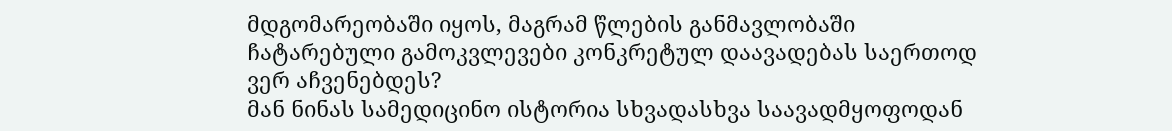მდგომარეობაში იყოს, მაგრამ წლების განმავლობაში ჩატარებული გამოკვლევები კონკრეტულ დაავადებას საერთოდ ვერ აჩვენებდეს?
მან ნინას სამედიცინო ისტორია სხვადასხვა საავადმყოფოდან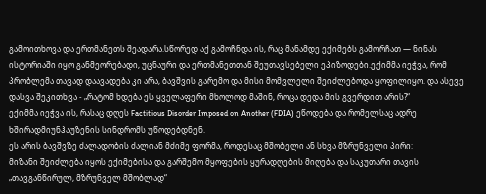გამოითხოვა და ერთმანეთს შეადარა.სწორედ აქ გამოჩნდა ის, რაც მანამდე ექიმებს გამორჩათ — ნინას ისტორიაში იყო განმეორებადი, უცნაური და ერთმანეთთან შეუთავსებელი ეპიზოდები.ექიმმა იეჭვა, რომ პრობლემა თავად დაავადება კი არა, ბავშვის გარემო და მისი მომვლელი შეიძლებოდა ყოფილიყო. და ასევე დასვა შეკითხვა - „რატომ ხდება ეს ყველაფერი მხოლოდ მაშინ, როცა დედა მის გვერდით არის?“
ექიმმა იეჭვა ის, რასაც დღეს Factitious Disorder Imposed on Another (FDIA) ეწოდება და რომელსაც ადრე ხშირადმიუნჰაუზენის სინდრომს უწოდებდნენ.
ეს არის ბავშვზე ძალადობის ძალიან მძიმე ფორმა, როდესაც მშობელი ან სხვა მზრუნველი პირი:
მიზანი შეიძლება იყოს ექიმებისა და გარშემო მყოფების ყურადღების მიღება და საკუთარი თავის „თავგანწირულ, მზრუნველ მშობლად“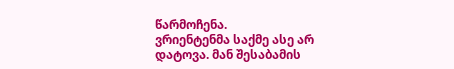წარმოჩენა.
ვრიენტენმა საქმე ასე არ დატოვა. მან შესაბამის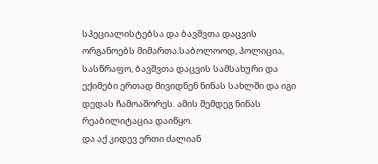სპეციალისტებსა და ბავშვთა დაცვის ორგანოებს მიმართა.საბოლოოდ, პოლიცია, სასწრაფო, ბავშვთა დაცვის სამსახური და ექიმები ერთად მივიდნენ ნინას სახლში და იგი დედას ჩამოაშორეს. ამის შემდეგ ნინას რეაბილიტაცია დაიწყო.
და აქ კიდევ ერთი ძალიან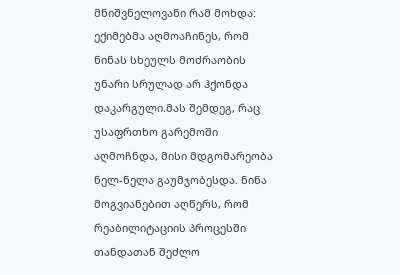მნიშვნელოვანი რამ მოხდა: ექიმებმა აღმოაჩინეს, რომ ნინას სხეულს მოძრაობის უნარი სრულად არ ჰქონდა დაკარგული.მას შემდეგ, რაც უსაფრთხო გარემოში აღმოჩნდა, მისი მდგომარეობა ნელ-ნელა გაუმჯობესდა. ნინა მოგვიანებით აღწერს, რომ რეაბილიტაციის პროცესში თანდათან შეძლო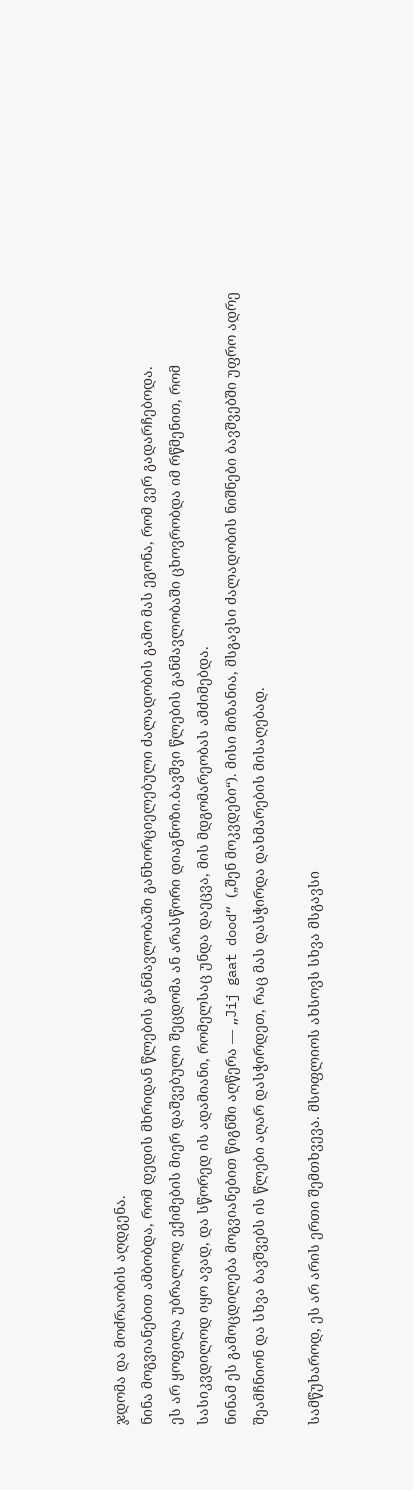ჯდომა და მოძრაობის აღდგენა.
ნინა მოგვიანებით ამბობდა, რომ დედის მხრიდან წლების განმავლობაში განხორციელებული ძალადობის გამო მას ეგონა, რომ ვერ გადარჩებოდა.
ეს არ ყოფილა უბრალოდ ექიმების მიერ დაშვებული შეცდომა ან არასწორი დიაგნოზი.ბავშვი წლების განმავლობაში ცხოვრობდა იმ რწმენით, რომ სასიკვდილოდ იყო ავად, და სწორედ ის ადამიანი, რომელსაც უნდა დაეცვა, მის მდგომარეობას ამძიმებდა.
ნინამ ეს გამოცდილება მოგვიანებით წიგნში აღწერა — „Jij gaat dood“ („შენ მოკვდები“). მისი მიზანია, მსგავსი ძალადობის ნიშნები ბავშვებში უფრო ადრე შეამჩნიონ და სხვა ბავშვებს ის წლები აღარ დასჭირდეთ, რაც მას დასჭირდა დახმარების მისაღებად.

სამწუხაროდ, ეს არ არის ერთი შემთხვევა. მსოფლიოს ახსოვს სხვა მსგავსი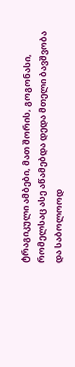ტრაგიკული ამბები, მათ შორის, გოგონასი, რომელსაც ასე აწამებდა დედა მთელი ბავშვობა და საბოლოოდ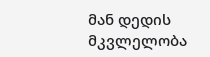მან დედის მკვლელობა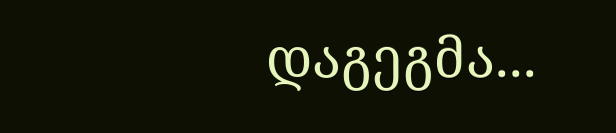დაგეგმა...